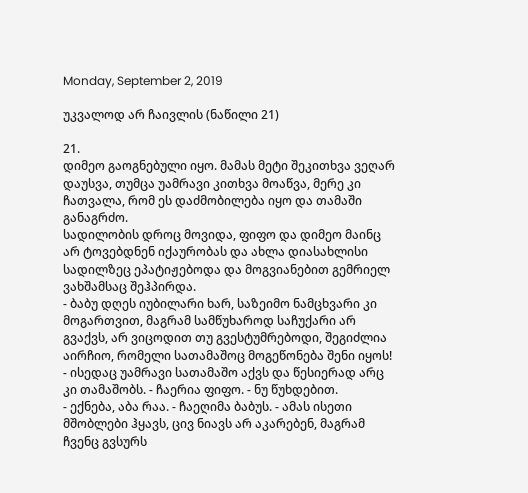Monday, September 2, 2019

უკვალოდ არ ჩაივლის (ნაწილი 21)

21.
დიმეო გაოგნებული იყო. მამას მეტი შეკითხვა ვეღარ დაუსვა, თუმცა უამრავი კითხვა მოაწვა, მერე კი ჩათვალა, რომ ეს დაძმობილება იყო და თამაში განაგრძო.
სადილობის დროც მოვიდა, ფიფო და დიმეო მაინც არ ტოვებდნენ იქაურობას და ახლა დიასახლისი სადილზეც ეპატიჟებოდა და მოგვიანებით გემრიელ ვახშამსაც შეჰპირდა.
- ბაბუ დღეს იუბილარი ხარ, საზეიმო ნამცხვარი კი მოგართვით, მაგრამ სამწუხაროდ საჩუქარი არ გვაქვს, არ ვიცოდით თუ გვესტუმრებოდი, შეგიძლია აირჩიო, რომელი სათამაშოც მოგეწონება შენი იყოს!
- ისედაც უამრავი სათამაშო აქვს და წესიერად არც კი თამაშობს. - ჩაერია ფიფო. - ნუ წუხდებით.
- ექნება, აბა რაა. - ჩაეღიმა ბაბუს. - ამას ისეთი მშობლები ჰყავს, ცივ ნიავს არ აკარებენ, მაგრამ ჩვენც გვსურს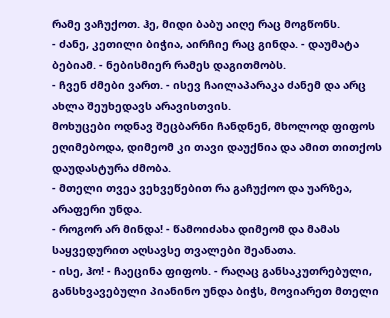რამე ვაჩუქოთ. ჰე, მიდი ბაბუ აიღე რაც მოგწონს.
- ძანე, კეთილი ბიჭია, აირჩიე რაც გინდა. - დაუმატა ბებიამ. - ნებისმიერ რამეს დაგითმობს.
- ჩვენ ძმები ვართ. - ისევ ჩაილაპარაკა ძანემ და არც ახლა შეუხედავს არავისთვის.
მოხუცები ოდნავ შეცბარნი ჩანდნენ, მხოლოდ ფიფოს ეღიმებოდა, დიმეომ კი თავი დაუქნია და ამით თითქოს დაუდასტურა ძმობა.
- მთელი თვეა ვეხვეწებით რა გაჩუქოო და უარზეა, არაფერი უნდა.
- როგორ არ მინდა! - წამოიძახა დიმეომ და მამას საყვედურით აღსავსე თვალები შეანათა.
- ისე, ჰო! - ჩაეცინა ფიფოს. - რაღაც განსაკუთრებული, განსხვავებული პიანინო უნდა ბიჭს, მოვიარეთ მთელი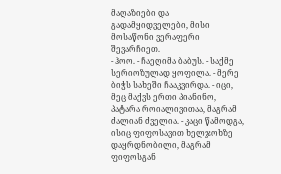მაღაზიები და გადამყიდველები, მისი მოსაწონი ვერაფერი შევარჩიეთ.
- ჰოო. - ჩაეღიმა ბაბუს. - საქმე სერიოზულად ყოფილა. - მერე ბიჭს სახეში ჩააკვირდა. - იცი, მეც მაქვს ერთი პიანინო, პატარა როიალივითაა, მაგრამ ძალიან ძველია. - კაცი წამოდგა, ისიც ფიფოსავით ხელჯოხზე დაყრდნობილი, მაგრამ ფიფოსგან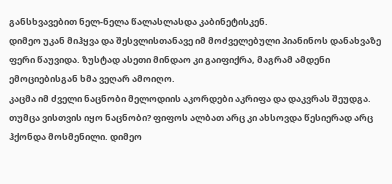განსხვავებით ნელ-ნელა წალასლასდა კაბინეტისკენ.
დიმეო უკან მიჰყვა და შესვლისთანავე იმ მოძველებული პიანინოს დანახვაზე ფერი წაუვიდა. ზუსტად ასეთი მინდაო კი გაიფიქრა, მაგრამ ამდენი ემოციებისგან ხმა ვეღარ ამოიღო.
კაცმა იმ ძველი ნაცნობი მელოდიის აკორდები აკრიფა და დაკვრას შეუდგა. თუმცა ვისთვის იყო ნაცნობი? ფიფოს ალბათ არც კი ახსოვდა წესიერად არც ჰქონდა მოსმენილი. დიმეო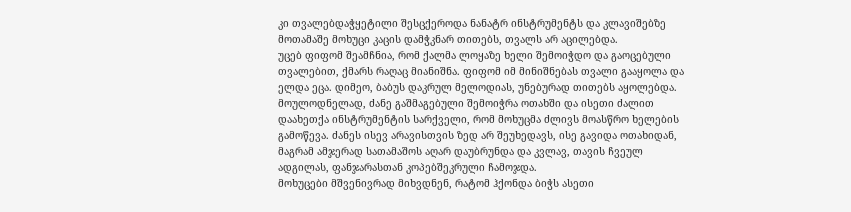კი თვალებდაჭყეტილი შესცქეროდა ნანატრ ინსტრუმენტს და კლავიშებზე მოთამაშე მოხუცი კაცის დამჭკნარ თითებს, თვალს არ აცილებდა.
უცებ ფიფომ შეამჩნია, რომ ქალმა ლოყაზე ხელი შემოიჭდო და გაოცებული თვალებით, ქმარს რაღაც მიანიშნა. ფიფომ იმ მინიშნებას თვალი გააყოლა და ელდა ეცა. დიმეო, ბაბუს დაკრულ მელოდიას, უნებურად თითებს აყოლებდა.
მოულოდნელად, ძანე გაშმაგებული შემოიჭრა ოთახში და ისეთი ძალით დაახეთქა ინსტრუმენტის სარქველი, რომ მოხუცმა ძლივს მოასწრო ხელების გამოწევა. ძანეს ისევ არავისთვის ზედ არ შეუხედავს, ისე გავიდა ოთახიდან, მაგრამ ამჯერად სათამაშოს აღარ დაუბრუნდა და კვლავ, თავის ჩვეულ ადგილას, ფანჯარასთან კოპებშეკრული ჩამოჯდა.
მოხუცები მშვენივრად მიხვდნენ, რატომ ჰქონდა ბიჭს ასეთი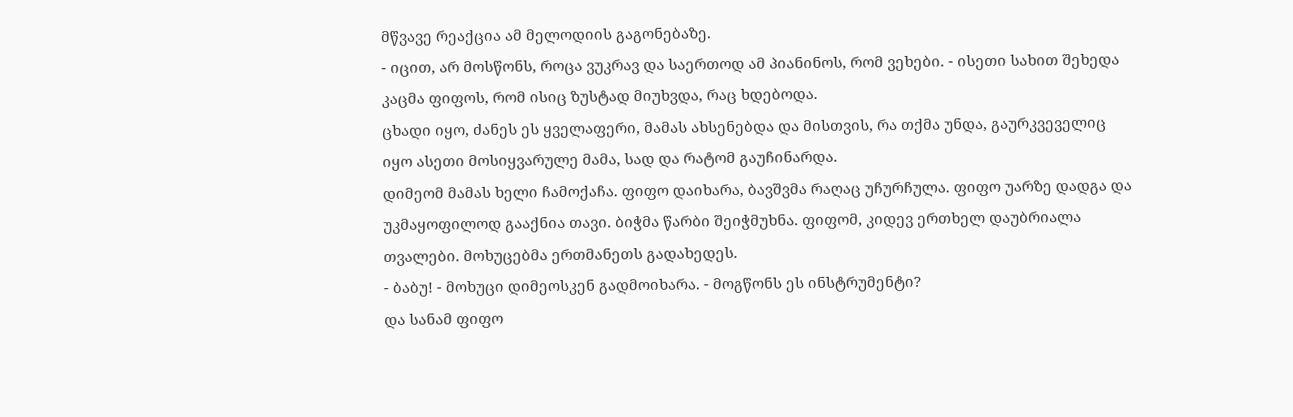მწვავე რეაქცია ამ მელოდიის გაგონებაზე.
- იცით, არ მოსწონს, როცა ვუკრავ და საერთოდ ამ პიანინოს, რომ ვეხები. - ისეთი სახით შეხედა კაცმა ფიფოს, რომ ისიც ზუსტად მიუხვდა, რაც ხდებოდა.
ცხადი იყო, ძანეს ეს ყველაფერი, მამას ახსენებდა და მისთვის, რა თქმა უნდა, გაურკვეველიც იყო ასეთი მოსიყვარულე მამა, სად და რატომ გაუჩინარდა.
დიმეომ მამას ხელი ჩამოქაჩა. ფიფო დაიხარა, ბავშვმა რაღაც უჩურჩულა. ფიფო უარზე დადგა და უკმაყოფილოდ გააქნია თავი. ბიჭმა წარბი შეიჭმუხნა. ფიფომ, კიდევ ერთხელ დაუბრიალა თვალები. მოხუცებმა ერთმანეთს გადახედეს.
- ბაბუ! - მოხუცი დიმეოსკენ გადმოიხარა. - მოგწონს ეს ინსტრუმენტი?
და სანამ ფიფო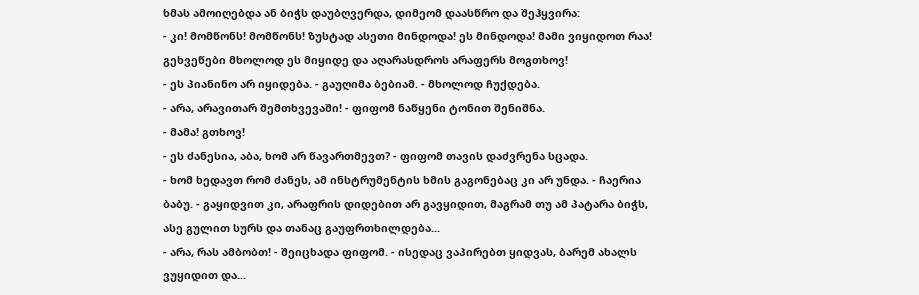ხმას ამოიღებდა ან ბიჭს დაუბღვერდა, დიმეომ დაასწრო და შეჰყვირა:
- კი! მომწონს! მომწონს! ზუსტად ასეთი მინდოდა! ეს მინდოდა! მამი ვიყიდოთ რაა! გეხვეწები მხოლოდ ეს მიყიდე და აღარასდროს არაფერს მოგთხოვ!
- ეს პიანინო არ იყიდება. - გაუღიმა ბებიამ. - მხოლოდ ჩუქდება.
- არა, არავითარ შემთხვევაში! - ფიფომ ნაწყენი ტონით შენიშნა.
- მამა! გთხოვ!
- ეს ძანესია, აბა, ხომ არ წავართმევთ? - ფიფომ თავის დაძვრენა სცადა.
- ხომ ხედავთ რომ ძანეს, ამ ინსტრუმენტის ხმის გაგონებაც კი არ უნდა. - ჩაერია ბაბუ. - გაყიდვით კი, არაფრის დიდებით არ გავყიდით, მაგრამ თუ ამ პატარა ბიჭს, ასე გულით სურს და თანაც გაუფრთხილდება...
- არა, რას ამბობთ! - შეიცხადა ფიფომ. - ისედაც ვაპირებთ ყიდვას, ბარემ ახალს ვუყიდით და...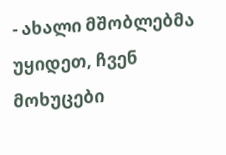- ახალი მშობლებმა უყიდეთ, ჩვენ მოხუცები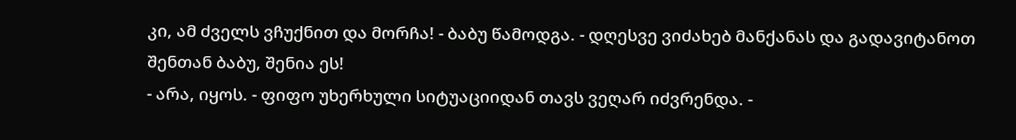კი, ამ ძველს ვჩუქნით და მორჩა! - ბაბუ წამოდგა. - დღესვე ვიძახებ მანქანას და გადავიტანოთ შენთან ბაბუ, შენია ეს!
- არა, იყოს. - ფიფო უხერხული სიტუაციიდან თავს ვეღარ იძვრენდა. -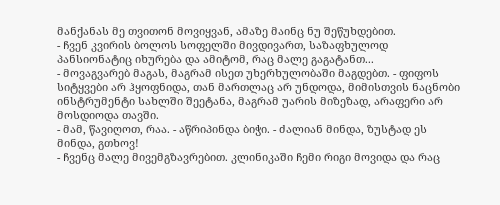მანქანას მე თვითონ მოვიყვან, ამაზე მაინც ნუ შეწუხდებით.
- ჩვენ კვირის ბოლოს სოფელში მივდივართ, საზაფხულოდ პანსიონატიც იხურება და ამიტომ, რაც მალე გაგატანთ...
- მოვაგვარებ მაგას, მაგრამ ისეთ უხერხულობაში მაგდებთ. - ფიფოს სიტყვები არ ჰყოფნიდა, თან მართლაც არ უნდოდა, მიმისთვის ნაცნობი ინსტრუმენტი სახლში შეეტანა, მაგრამ უარის მიზეზად, არაფერი არ მოსდიოდა თავში.
- მამ, წავიღოთ, რაა. - აწრიპინდა ბიჭი. - ძალიან მინდა, ზუსტად ეს მინდა, გთხოვ!
- ჩვენც მალე მივემგზავრებით. კლინიკაში ჩემი რიგი მოვიდა და რაც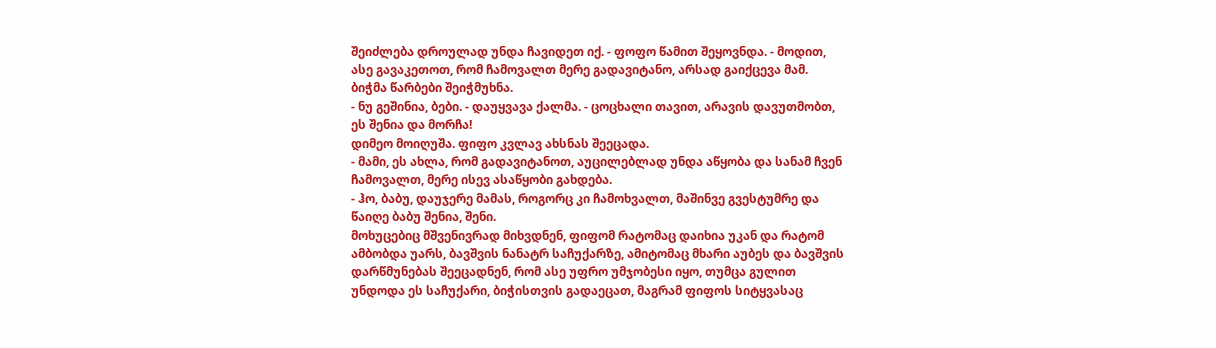შეიძლება დროულად უნდა ჩავიდეთ იქ. - ფოფო წამით შეყოვნდა. - მოდით, ასე გავაკეთოთ, რომ ჩამოვალთ მერე გადავიტანო, არსად გაიქცევა მამ.
ბიჭმა წარბები შეიჭმუხნა.
- ნუ გეშინია, ბები. - დაუყვავა ქალმა. - ცოცხალი თავით, არავის დავუთმობთ, ეს შენია და მორჩა!
დიმეო მოიღუშა. ფიფო კვლავ ახსნას შეეცადა.
- მამი, ეს ახლა, რომ გადავიტანოთ, აუცილებლად უნდა აწყობა და სანამ ჩვენ ჩამოვალთ, მერე ისევ ასაწყობი გახდება.
- ჰო, ბაბუ, დაუჯერე მამას, როგორც კი ჩამოხვალთ, მაშინვე გვესტუმრე და წაიღე ბაბუ შენია, შენი.
მოხუცებიც მშვენივრად მიხვდნენ, ფიფომ რატომაც დაიხია უკან და რატომ ამბობდა უარს, ბავშვის ნანატრ საჩუქარზე, ამიტომაც მხარი აუბეს და ბავშვის დარწმუნებას შეეცადნენ, რომ ასე უფრო უმჯობესი იყო, თუმცა გულით უნდოდა ეს საჩუქარი, ბიჭისთვის გადაეცათ, მაგრამ ფიფოს სიტყვასაც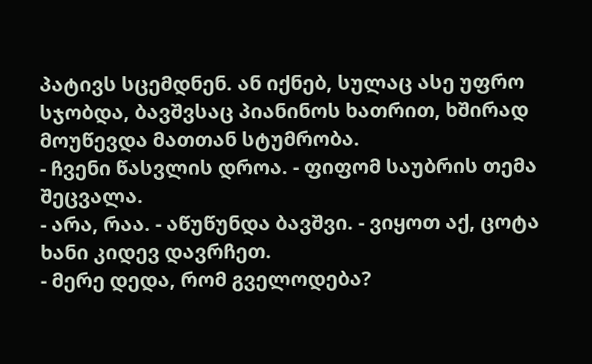პატივს სცემდნენ. ან იქნებ, სულაც ასე უფრო სჯობდა, ბავშვსაც პიანინოს ხათრით, ხშირად მოუწევდა მათთან სტუმრობა.
- ჩვენი წასვლის დროა. - ფიფომ საუბრის თემა შეცვალა.
- არა, რაა. - აწუწუნდა ბავშვი. - ვიყოთ აქ, ცოტა ხანი კიდევ დავრჩეთ.
- მერე დედა, რომ გველოდება?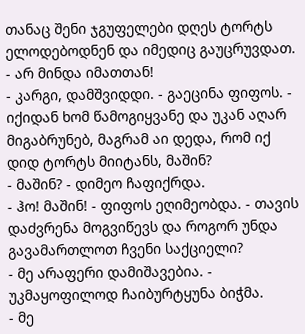თანაც შენი ჯგუფელები დღეს ტორტს ელოდებოდნენ და იმედიც გაუცრუვდათ.
- არ მინდა იმათთან!
- კარგი, დამშვიდდი. - გაეცინა ფიფოს. - იქიდან ხომ წამოგიყვანე და უკან აღარ მიგაბრუნებ, მაგრამ აი დედა, რომ იქ დიდ ტორტს მიიტანს, მაშინ?
- მაშინ? - დიმეო ჩაფიქრდა.
- ჰო! მაშინ! - ფიფოს ეღიმეობდა. - თავის დაძვრენა მოგვიწევს და როგორ უნდა გავამართლოთ ჩვენი საქციელი?
- მე არაფერი დამიშავებია. - უკმაყოფილოდ ჩაიბურტყუნა ბიჭმა.
- მე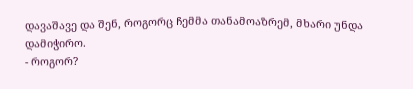დავაშავე და შენ, როგორც ჩემმა თანამოაზრემ, მხარი უნდა დამიჭირო.
- როგორ?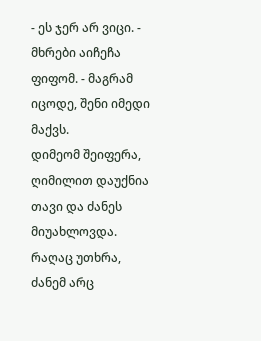- ეს ჯერ არ ვიცი. - მხრები აიჩეჩა ფიფომ. - მაგრამ იცოდე, შენი იმედი მაქვს.
დიმეომ შეიფერა, ღიმილით დაუქნია თავი და ძანეს მიუახლოვდა. რაღაც უთხრა, ძანემ არც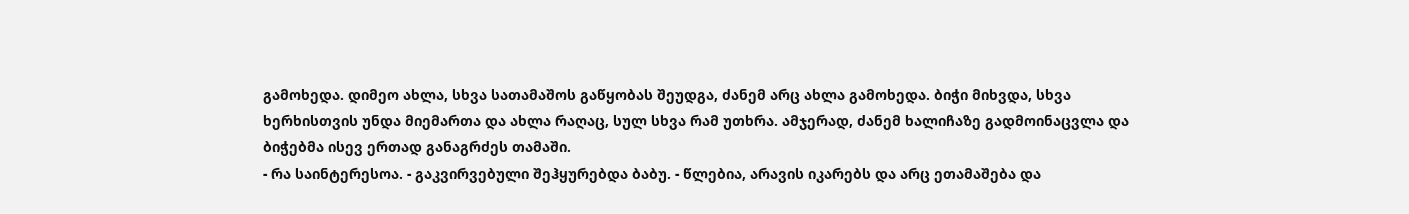გამოხედა. დიმეო ახლა, სხვა სათამაშოს გაწყობას შეუდგა, ძანემ არც ახლა გამოხედა. ბიჭი მიხვდა, სხვა ხერხისთვის უნდა მიემართა და ახლა რაღაც, სულ სხვა რამ უთხრა. ამჯერად, ძანემ ხალიჩაზე გადმოინაცვლა და ბიჭებმა ისევ ერთად განაგრძეს თამაში.
- რა საინტერესოა. - გაკვირვებული შეჰყურებდა ბაბუ. - წლებია, არავის იკარებს და არც ეთამაშება და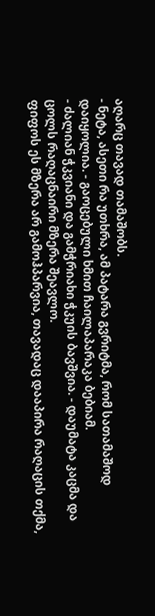აღარც თავად თამაშობს.
- ნეტა, ასეთი რა უთხრა, ამ პატარა გვრიტმა, რომ სათამაშოდ დაიყოლია. - გაოცებული ხმით ჩაილაპარაკა ბებიამ.
- ძალიან ჭკვიანი და გამჭრიახი ჭკუის ბავშვია. - დაუმატა კაცმა და ცოლს რაღაცნაირი მზერა შეავლო.
ფიფოს ეს მზერა არ გამოჰპარვია, თავადაც დააპირა რაღაცის თქმა,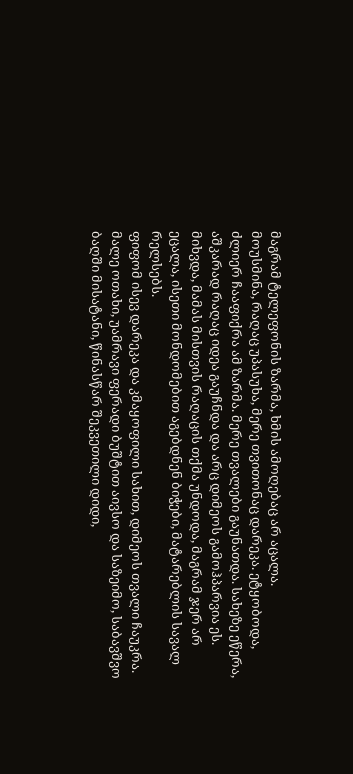მაგრამ ტელეფონის ზარმა, ხმის ამოღებაც არ აცალა.
მოუსმინა, რაღაც უპასუხა, მერე თვითონაც დარეკა. ეტყობოდა, ძლიერ ჩააფიქრა ამ ზარმა. მერე თვალები გაუნათდა. სახეზე ეწერა, აშკარად რაღაც იდეა გაუჩნდა და არც დიმეოს გამოჰპარვია ეს. მიხვდა, მამას მისთვის რაღაცის თქმა უნდოდა, მაგრამ ჯერ არ ეცალა, ისეთი მონდომებით აგებდნენ ბიჭები, მატარებლის სავალ რელსებს.
ფიფომ ისევ დარეკა და კმაყოფილი სახით, დიმეოს თვალი ჩაუკრა.
მალე ოთახი, უამრავი ფერადი ბუშტით აივსო და საზეიმო, საბავშვო ბაღში მისატანი, წინასწარ შეკვეთილი დიდი,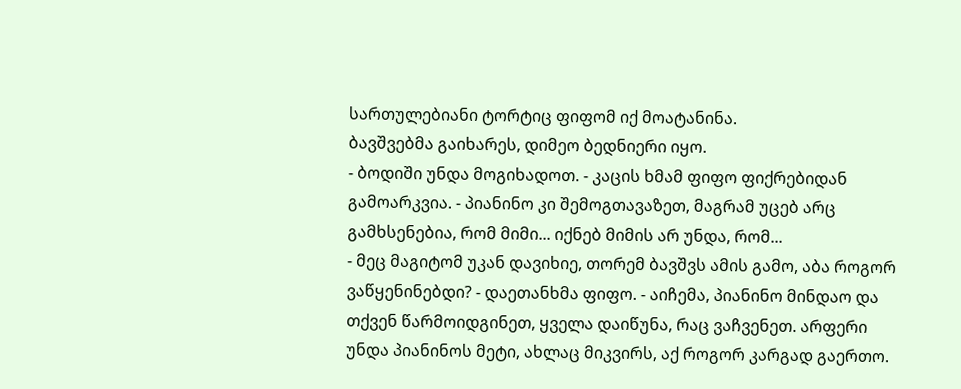სართულებიანი ტორტიც ფიფომ იქ მოატანინა.
ბავშვებმა გაიხარეს, დიმეო ბედნიერი იყო.
- ბოდიში უნდა მოგიხადოთ. - კაცის ხმამ ფიფო ფიქრებიდან გამოარკვია. - პიანინო კი შემოგთავაზეთ, მაგრამ უცებ არც გამხსენებია, რომ მიმი... იქნებ მიმის არ უნდა, რომ...
- მეც მაგიტომ უკან დავიხიე, თორემ ბავშვს ამის გამო, აბა როგორ ვაწყენინებდი? - დაეთანხმა ფიფო. - აიჩემა, პიანინო მინდაო და თქვენ წარმოიდგინეთ, ყველა დაიწუნა, რაც ვაჩვენეთ. არფერი უნდა პიანინოს მეტი, ახლაც მიკვირს, აქ როგორ კარგად გაერთო.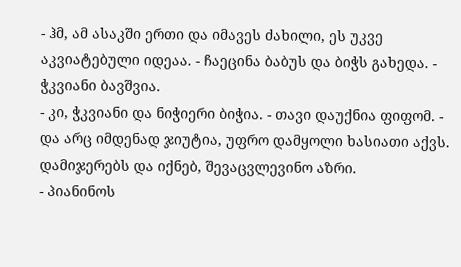- ჰმ, ამ ასაკში ერთი და იმავეს ძახილი, ეს უკვე აკვიატებული იდეაა. - ჩაეცინა ბაბუს და ბიჭს გახედა. - ჭკვიანი ბავშვია.
- კი, ჭკვიანი და ნიჭიერი ბიჭია. - თავი დაუქნია ფიფომ. - და არც იმდენად ჯიუტია, უფრო დამყოლი ხასიათი აქვს. დამიჯერებს და იქნებ, შევაცვლევინო აზრი.
- პიანინოს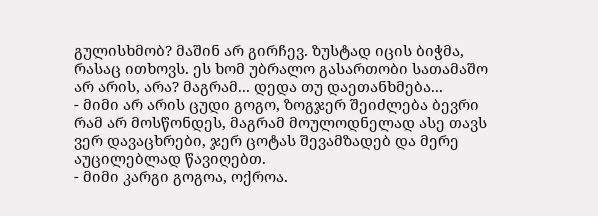გულისხმობ? მაშინ არ გირჩევ. ზუსტად იცის ბიჭმა, რასაც ითხოვს. ეს ხომ უბრალო გასართობი სათამაშო არ არის, არა? მაგრამ... დედა თუ დაეთანხმება...
- მიმი არ არის ცუდი გოგო, ზოგჯერ შეიძლება ბევრი რამ არ მოსწონდეს, მაგრამ მოულოდნელად ასე თავს ვერ დავაცხრები, ჯერ ცოტას შევამზადებ და მერე აუცილებლად წავიღებთ.
- მიმი კარგი გოგოა, ოქროა.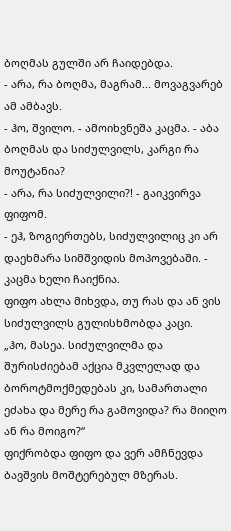ბოღმას გულში არ ჩაიდებდა.
- არა, რა ბოღმა, მაგრამ... მოვაგვარებ ამ ამბავს.
- ჰო, შვილო. - ამოიხვნეშა კაცმა. - აბა ბოღმას და სიძულვილს, კარგი რა მოუტანია?
- არა, რა სიძულვილი?! - გაიკვირვა ფიფომ.
- ეჰ, ზოგიერთებს, სიძულვილიც კი არ დაეხმარა სიმშვიდის მოპოვებაში. - კაცმა ხელი ჩაიქნია.
ფიფო ახლა მიხვდა, თუ რას და ან ვის სიძულვილს გულისხმობდა კაცი.
„ჰო, მასეა. სიძულვილმა და შურისძიებამ აქცია მკვლელად და ბოროტმოქმედებას კი, სამართალი ეძახა და მერე რა გამოვიდა? რა მიიღო ან რა მოიგო?“
ფიქრობდა ფიფო და ვერ ამჩნევდა ბავშვის მოშტერებულ მზერას.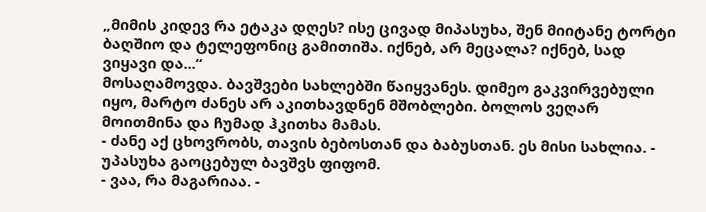„მიმის კიდევ რა ეტაკა დღეს? ისე ცივად მიპასუხა, შენ მიიტანე ტორტი ბაღშიო და ტელეფონიც გამითიშა. იქნებ, არ მეცალა? იქნებ, სად ვიყავი და...“
მოსაღამოვდა. ბავშვები სახლებში წაიყვანეს. დიმეო გაკვირვებული იყო, მარტო ძანეს არ აკითხავდნენ მშობლები. ბოლოს ვეღარ მოითმინა და ჩუმად ჰკითხა მამას.
- ძანე აქ ცხოვრობს, თავის ბებოსთან და ბაბუსთან. ეს მისი სახლია. - უპასუხა გაოცებულ ბავშვს ფიფომ.
- ვაა, რა მაგარიაა. -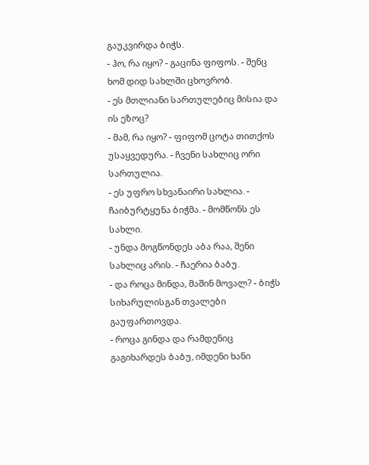გაუკვირდა ბიჭს.
- ჰო, რა იყო? - გაცინა ფიფოს. - შენც ხომ დიდ სახლში ცხოვრობ.
- ეს მთლიანი სართულებიც მისია და ის ეზოც?
- მამ, რა იყო? - ფიფომ ცოტა თითქოს უსაყვედურა. - ჩვენი სახლიც ორი სართულია.
- ეს უფრო სხვანაირი სახლია. - ჩაიბურტყუნა ბიჭმა. - მომწონს ეს სახლი.
- უნდა მოგწონდეს აბა რაა, შენი სახლიც არის. - ჩაერია ბაბუ.
- და როცა მინდა, მაშინ მოვალ? - ბიჭს სიხარულისგან თვალები გაუფართოვდა.
- როცა გინდა და რამდენიც გაგიხარდეს ბაბუ, იმდენი ხანი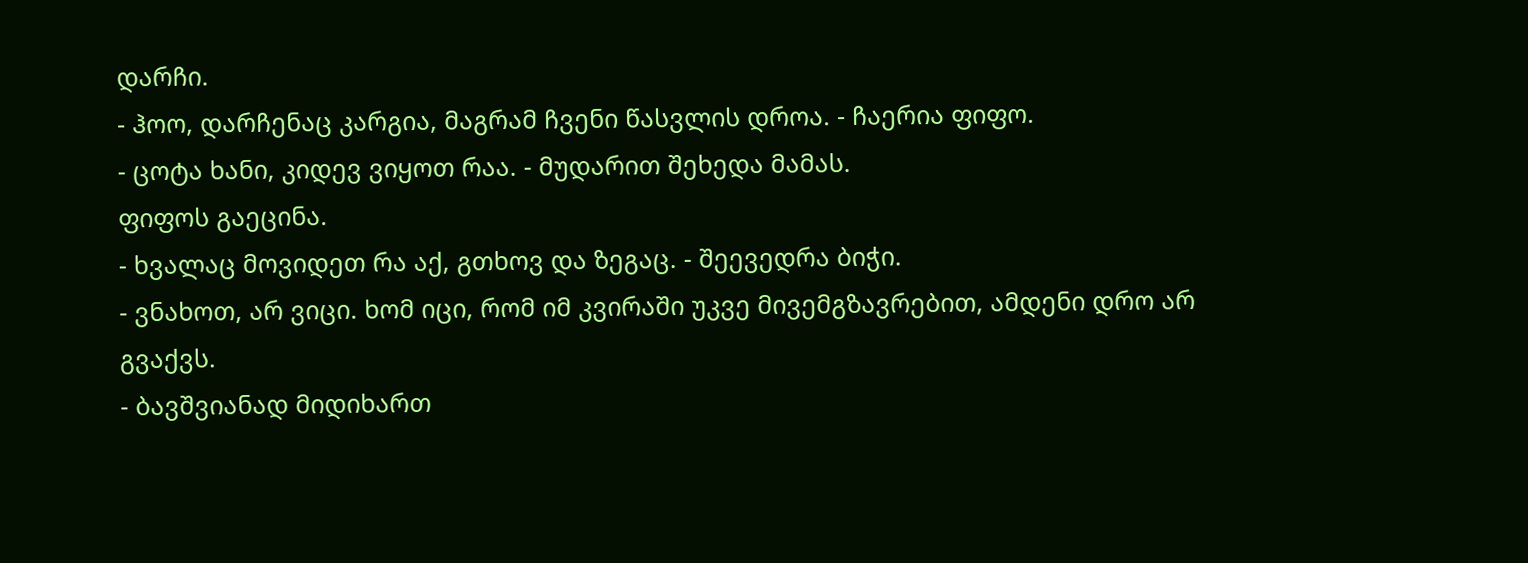დარჩი.
- ჰოო, დარჩენაც კარგია, მაგრამ ჩვენი წასვლის დროა. - ჩაერია ფიფო.
- ცოტა ხანი, კიდევ ვიყოთ რაა. - მუდარით შეხედა მამას.
ფიფოს გაეცინა.
- ხვალაც მოვიდეთ რა აქ, გთხოვ და ზეგაც. - შეევედრა ბიჭი.
- ვნახოთ, არ ვიცი. ხომ იცი, რომ იმ კვირაში უკვე მივემგზავრებით, ამდენი დრო არ გვაქვს.
- ბავშვიანად მიდიხართ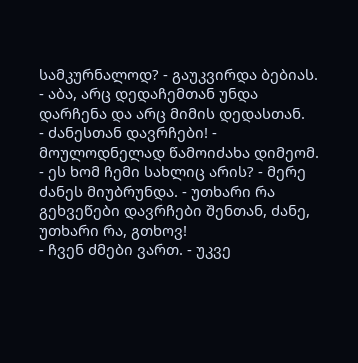სამკურნალოდ? - გაუკვირდა ბებიას.
- აბა, არც დედაჩემთან უნდა დარჩენა და არც მიმის დედასთან.
- ძანესთან დავრჩები! - მოულოდნელად წამოიძახა დიმეომ. - ეს ხომ ჩემი სახლიც არის? - მერე ძანეს მიუბრუნდა. - უთხარი რა გეხვეწები დავრჩები შენთან, ძანე, უთხარი რა, გთხოვ!
- ჩვენ ძმები ვართ. - უკვე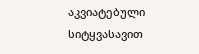აკვიატებული სიტყვასავით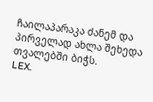ჩაილაპარაკა ძანემ და პირველად ახლა შეხედა თვალებში ბიჭს.
LEX.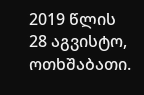2019 წლის 28 აგვისტო, ოთხშაბათი.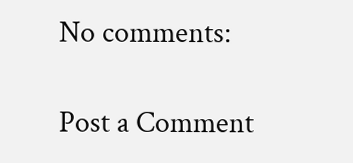No comments:

Post a Comment